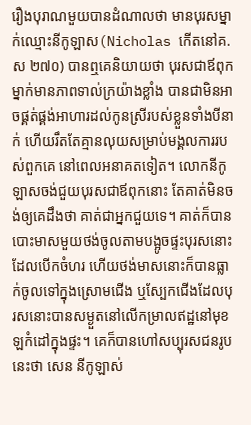រឿងបុរាណមួយបានដំណាលថា មានបុរសម្នាក់ឈ្មោះនីកូឡាស(Nicholas កើតនៅគ.ស ២៧០) បានឮគេនិយាយថា បុរសជាឪពុកម្នាក់មានភាពទាល់ក្រយ៉ាងខ្លាំង បានជាមិនអាចផ្គត់ផ្គង់អាហារដល់កូនស្រីរបស់ខ្លួនទាំងបីនាក់ ហើយរឹតតែគ្មានលុយសម្រាប់មង្គលការរបស់ពួកគេ នៅពេលអនាគតទៀត។ លោកនីកូឡាសចង់ជួយបុរសជាឪពុកនោះ តែគាត់មិនចង់ឲ្យគេដឹងថា គាត់ជាអ្នកជួយទេ។ គាត់ក៏បានបោះមាសមួយថង់ចូលតាមបង្អូចផ្ទះបុរសនោះ ដែលបើកចំហរ ហើយថង់មាសនោះក៏បានធ្លាក់ចូលទៅក្នុងស្រោមជើង ឬស្បែកជើងដែលបុរសនោះបានសម្ងួតនៅលើកម្រាលឥដ្ឋនៅមុខឡកំដៅក្នុងផ្ទះ។ គេក៏បានហៅសប្បុរសជនរូបនេះថា សេន នីកូឡាស់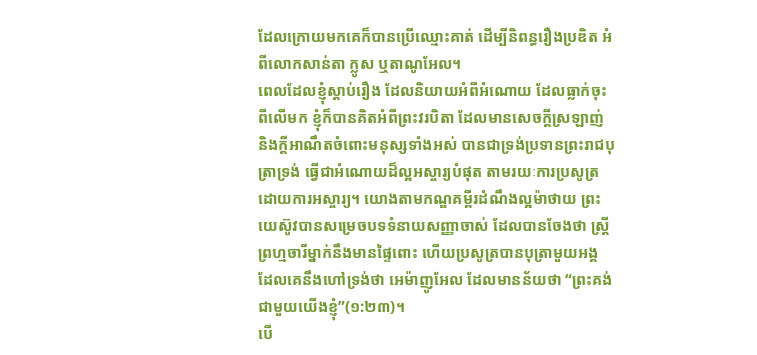ដែលក្រោយមកគេក៏បានប្រើឈ្មោះគាត់ ដើម្បីនិពន្ធរឿងប្រឌិត អំពីលោកសាន់តា ក្លូស ឬតាណូអែល។
ពេលដែលខ្ញុំស្តាប់រឿង ដែលនិយាយអំពីអំណោយ ដែលធ្លាក់ចុះពីលើមក ខ្ញុំក៏បានគិតអំពីព្រះវរបិតា ដែលមានសេចក្តីស្រឡាញ់ និងក្តីអាណឹតចំពោះមនុស្សទាំងអស់ បានជាទ្រង់ប្រទានព្រះរាជបុត្រាទ្រង់ ធ្វើជាអំណោយដ៏ល្អអស្ចារ្យបំផុត តាមរយៈការប្រសូត្រដោយការអស្ចារ្យ។ យោងតាមកណ្ឌគម្ពីរដំណឹងល្អម៉ាថាយ ព្រះយេស៊ូវបានសម្រេចបទទំនាយសញ្ញាចាស់ ដែលបានចែងថា ស្រ្តីព្រហ្មចារីម្នាក់នឹងមានផ្ទៃពោះ ហើយប្រសូត្របានបុត្រាមួយអង្គ ដែលគេនឹងហៅទ្រង់ថា អេម៉ាញូអែល ដែលមានន័យថា “ព្រះគង់ជាមួយយើងខ្ញុំ”(១:២៣)។
បើ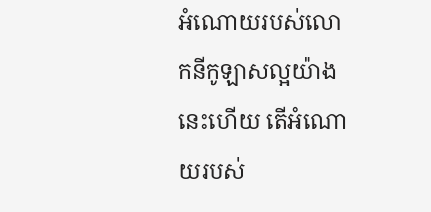អំណោយរបស់លោកនីកូឡាសល្អយ៉ាងនេះហើយ តើអំណោយរបស់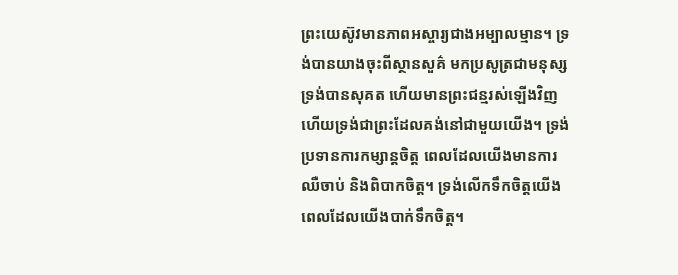ព្រះយេស៊ូវមានភាពអស្ចារ្យជាងអម្បាលម្មាន។ ទ្រង់បានយាងចុះពីស្ថានសួគ៌ មកប្រសូត្រជាមនុស្ស ទ្រង់បានសុគត ហើយមានព្រះជន្មរស់ឡើងវិញ ហើយទ្រង់ជាព្រះដែលគង់នៅជាមួយយើង។ ទ្រង់ប្រទានការកម្សាន្តចិត្ត ពេលដែលយើងមានការឈឺចាប់ និងពិបាកចិត្ត។ ទ្រង់លើកទឹកចិត្តយើង ពេលដែលយើងបាក់ទឹកចិត្ត។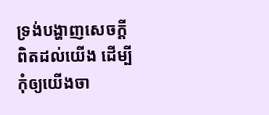ទ្រង់បង្ហាញសេចក្តីពិតដល់យើង ដើម្បីកុំឲ្យយើងចា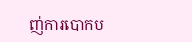ញ់ការបោកប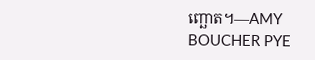ញ្ឆោត។—AMY BOUCHER PYE